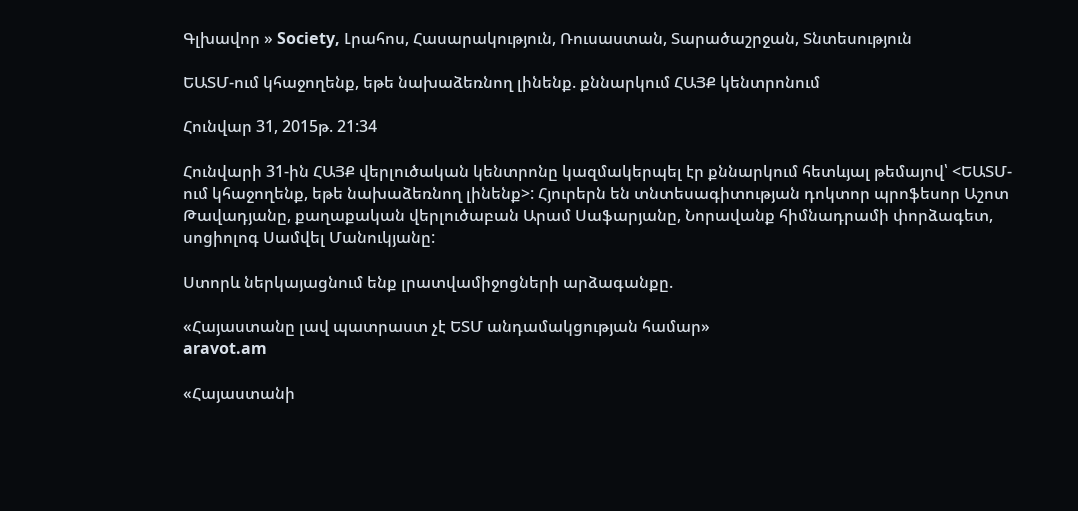Գլխավոր » Society, Լրահոս, Հասարակություն, Ռուսաստան, Տարածաշրջան, Տնտեսություն

ԵԱՏՄ-ում կհաջողենք, եթե նախաձեռնող լինենք. քննարկում ՀԱՅՔ կենտրոնում

Հունվար 31, 2015թ. 21:34

Հունվարի 31-ին ՀԱՅՔ վերլուծական կենտրոնը կազմակերպել էր քննարկում հետևյալ թեմայով՝ <ԵԱՏՄ-ում կհաջողենք, եթե նախաձեռնող լինենք>: Հյուրերն են տնտեսագիտության դոկտոր պրոֆեսոր Աշոտ Թավադյանը, քաղաքական վերլուծաբան Արամ Սաֆարյանը, Նորավանք հիմնադրամի փորձագետ, սոցիոլոգ Սամվել Մանուկյանը:

Ստորև ներկայացնում ենք լրատվամիջոցների արձագանքը.

«Հայաստանը լավ պատրաստ չէ ԵՏՄ անդամակցության համար»
aravot.am

«Հայաստանի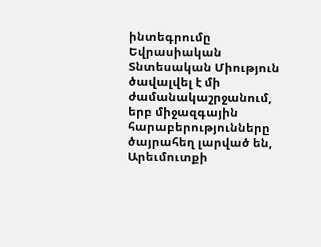ինտեգրումը Եվրասիական Տնտեսական Միություն ծավալվել է մի ժամանակաշրջանում, երբ միջազգային հարաբերությունները ծայրահեղ լարված են, Արեւմուտքի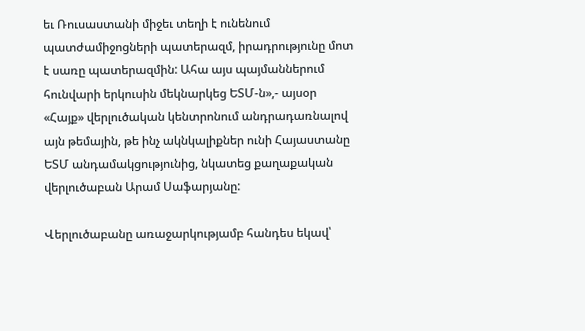եւ Ռուսաստանի միջեւ տեղի է ունենում պատժամիջոցների պատերազմ, իրադրությունը մոտ է սառը պատերազմին: Ահա այս պայմաններում հունվարի երկուսին մեկնարկեց ԵՏՄ-ն»,- այսօր «Հայք» վերլուծական կենտրոնում անդրադառնալով այն թեմային, թե ինչ ակնկալիքներ ունի Հայաստանը ԵՏՄ անդամակցությունից, նկատեց քաղաքական վերլուծաբան Արամ Սաֆարյանը:

Վերլուծաբանը առաջարկությամբ հանդես եկավ՝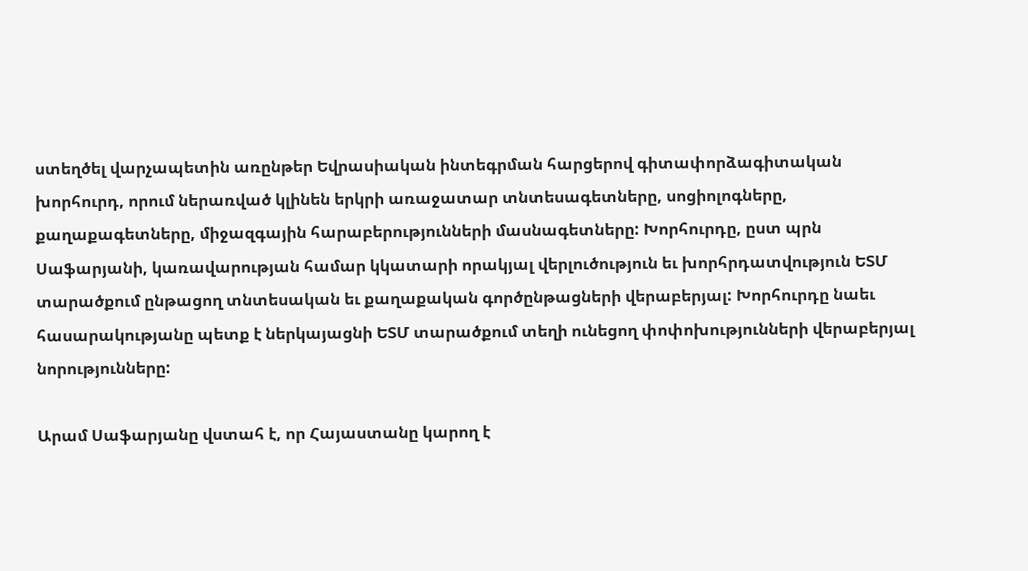ստեղծել վարչապետին առընթեր Եվրասիական ինտեգրման հարցերով գիտափորձագիտական խորհուրդ, որում ներառված կլինեն երկրի առաջատար տնտեսագետները, սոցիոլոգները, քաղաքագետները, միջազգային հարաբերությունների մասնագետները: Խորհուրդը, ըստ պրն Սաֆարյանի, կառավարության համար կկատարի որակյալ վերլուծություն եւ խորհրդատվություն ԵՏՄ տարածքում ընթացող տնտեսական եւ քաղաքական գործընթացների վերաբերյալ: Խորհուրդը նաեւ հասարակությանը պետք է ներկայացնի ԵՏՄ տարածքում տեղի ունեցող փոփոխությունների վերաբերյալ նորությունները:

Արամ Սաֆարյանը վստահ է, որ Հայաստանը կարող է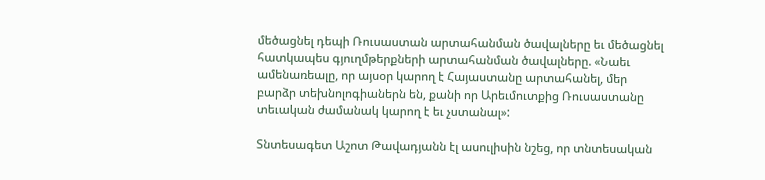մեծացնել դեպի Ռուսաստան արտահանման ծավալները եւ մեծացնել հատկապես գյուղմթերքների արտահանման ծավալները. «Նաեւ ամենառեալը, որ այսօր կարող է Հայաստանը արտահանել, մեր բարձր տեխնոլոգիաներն են, քանի որ Արեւմուտքից Ռուսաստանը տեւական ժամանակ կարող է եւ չստանալ»:

Տնտեսագետ Աշոտ Թավադյանն էլ ասուլիսին նշեց, որ տնտեսական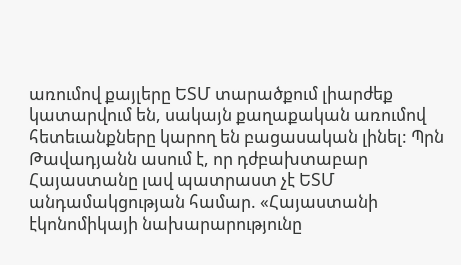առումով քայլերը ԵՏՄ տարածքում լիարժեք կատարվում են, սակայն քաղաքական առումով հետեւանքները կարող են բացասական լինել: Պրն Թավադյանն ասում է, որ դժբախտաբար Հայաստանը լավ պատրաստ չէ ԵՏՄ անդամակցության համար. «Հայաստանի էկոնոմիկայի նախարարությունը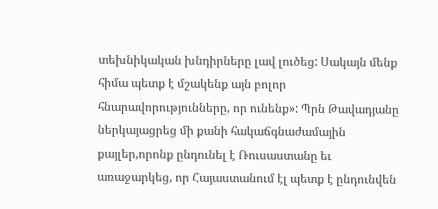տեխնիկական խնդիրները լավ լուծեց: Սակայն մենք հիմա պետք է մշակենք այն բոլոր հնարավորությունները, որ ունենք»: Պրն Թավադյանը ներկայացրեց մի քանի հակաճգնաժամային քայլեր,որոնք ընդունել է Ռուսաստանը եւ առաջարկեց, որ Հայաստանում էլ պետք է ընդունվեն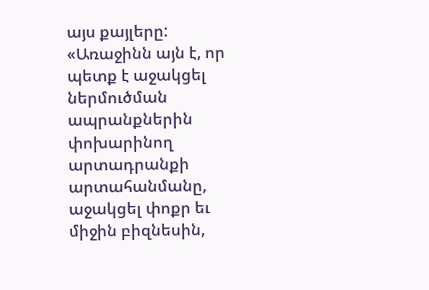այս քայլերը: «Առաջինն այն է, որ պետք է աջակցել ներմուծման ապրանքներին փոխարինող արտադրանքի արտահանմանը, աջակցել փոքր եւ միջին բիզնեսին,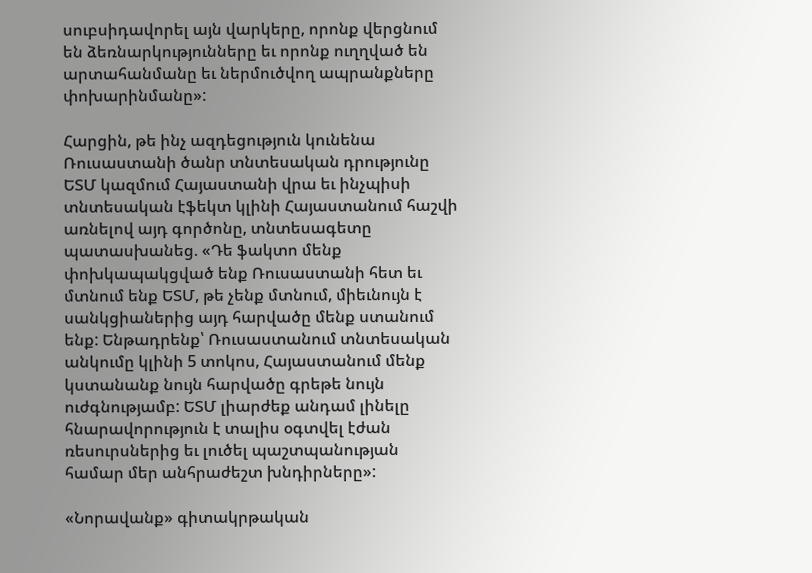սուբսիդավորել այն վարկերը, որոնք վերցնում են ձեռնարկությունները եւ որոնք ուղղված են արտահանմանը եւ ներմուծվող ապրանքները փոխարինմանը»:

Հարցին, թե ինչ ազդեցություն կունենա Ռուսաստանի ծանր տնտեսական դրությունը ԵՏՄ կազմում Հայաստանի վրա եւ ինչպիսի տնտեսական էֆեկտ կլինի Հայաստանում հաշվի առնելով այդ գործոնը, տնտեսագետը պատասխանեց. «Դե ֆակտո մենք փոխկապակցված ենք Ռուսաստանի հետ եւ մտնում ենք ԵՏՄ, թե չենք մտնում, միեւնույն է սանկցիաներից այդ հարվածը մենք ստանում ենք: Ենթադրենք՝ Ռուսաստանում տնտեսական անկումը կլինի 5 տոկոս, Հայաստանում մենք կստանանք նույն հարվածը գրեթե նույն ուժգնությամբ: ԵՏՄ լիարժեք անդամ լինելը հնարավորություն է տալիս օգտվել էժան ռեսուրսներից եւ լուծել պաշտպանության համար մեր անհրաժեշտ խնդիրները»:

«Նորավանք» գիտակրթական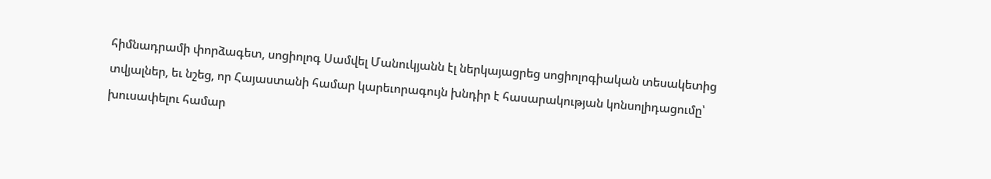հիմնադրամի փորձագետ, սոցիոլոգ Սամվել Մանուկյանն էլ ներկայացրեց սոցիոլոգիական տեսակետից տվյալներ, եւ նշեց, որ Հայաստանի համար կարեւորագույն խնդիր է հասարակության կոնսոլիդացումը՝ խուսափելու համար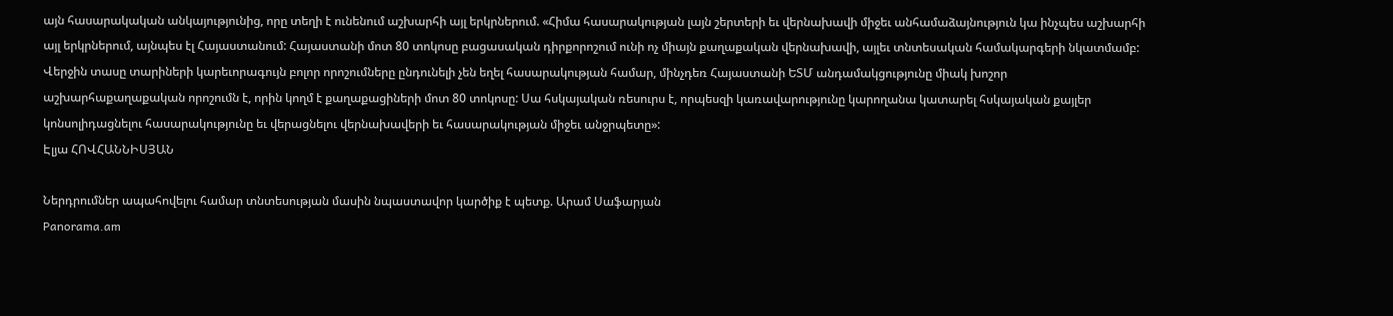այն հասարակական անկայությունից, որը տեղի է ունենում աշխարհի այլ երկրներում. «Հիմա հասարակության լայն շերտերի եւ վերնախավի միջեւ անհամաձայնություն կա ինչպես աշխարհի այլ երկրներում, այնպես էլ Հայաստանում: Հայաստանի մոտ 80 տոկոսը բացասական դիրքորոշում ունի ոչ միայն քաղաքական վերնախավի, այլեւ տնտեսական համակարգերի նկատմամբ: Վերջին տասը տարիների կարեւորագույն բոլոր որոշումները ընդունելի չեն եղել հասարակության համար, մինչդեռ Հայաստանի ԵՏՄ անդամակցությունը միակ խոշոր աշխարհաքաղաքական որոշումն է, որին կողմ է քաղաքացիների մոտ 80 տոկոսը: Սա հսկայական ռեսուրս է, որպեսզի կառավարությունը կարողանա կատարել հսկայական քայլեր կոնսոլիդացնելու հասարակությունը եւ վերացնելու վերնախավերի եւ հասարակության միջեւ անջրպետը»:
Էլյա ՀՈՎՀԱՆՆԻՍՅԱՆ

Ներդրումներ ապահովելու համար տնտեսության մասին նպաստավոր կարծիք է պետք. Արամ Սաֆարյան
Panorama.am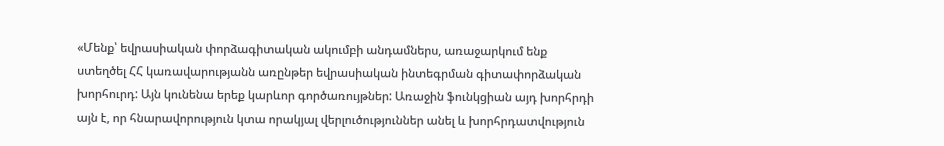«Մենք՝ եվրասիական փորձագիտական ակումբի անդամներս, առաջարկում ենք ստեղծել ՀՀ կառավարությանն առընթեր եվրասիական ինտեգրման գիտափորձական խորհուրդ: Այն կունենա երեք կարևոր գործառույթներ: Առաջին ֆունկցիան այդ խորհրդի այն է, որ հնարավորություն կտա որակյալ վերլուծություններ անել և խորհրդատվություն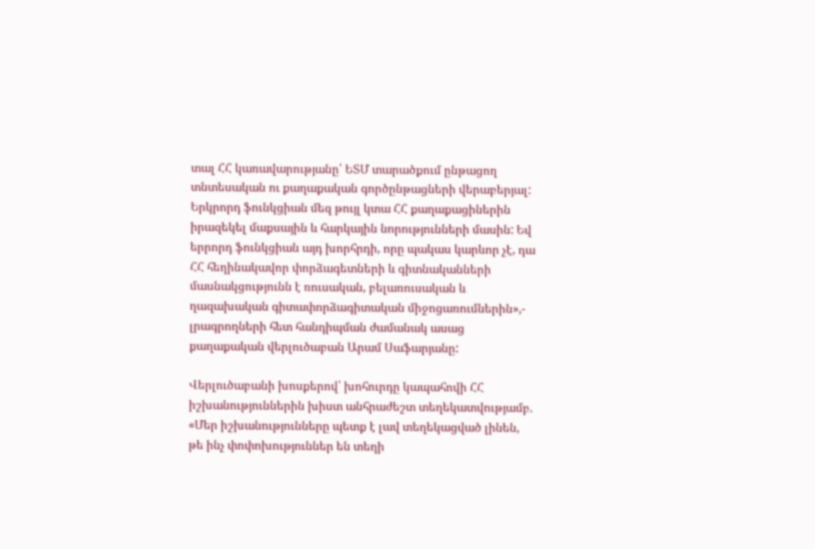տալ ՀՀ կառավարությանը՝ ԵՏՄ տարածքում ընթացող տնտեսական ու քաղաքական գործընթացների վերաբերյալ: Երկրորդ ֆունկցիան մեզ թույլ կտա ՀՀ քաղաքացիներին իրազեկել մաքսային և հարկային նորությունների մասին: Եվ երրորդ ֆունկցիան այդ խորհրդի, որը պակաս կարևոր չէ, դա ՀՀ հեղինակավոր փորձագետների և գիտնականների մասնակցությունն է ռուսական, բելառուսական և ղազախական գիտափորձագիտական միջոցառումներին»,- լրագրողների հետ հանդիպման ժամանակ ասաց քաղաքական վերլուծաբան Արամ Սաֆարյանը:

Վերլուծաբանի խոսքերով՝ խոհուրդը կապահովի ՀՀ իշխանություններին խիստ անհրաժեշտ տեղեկատվությամբ. «Մեր իշխանությունները պետք է լավ տեղեկացված լինեն, թե ինչ փոփոխություններ են տեղի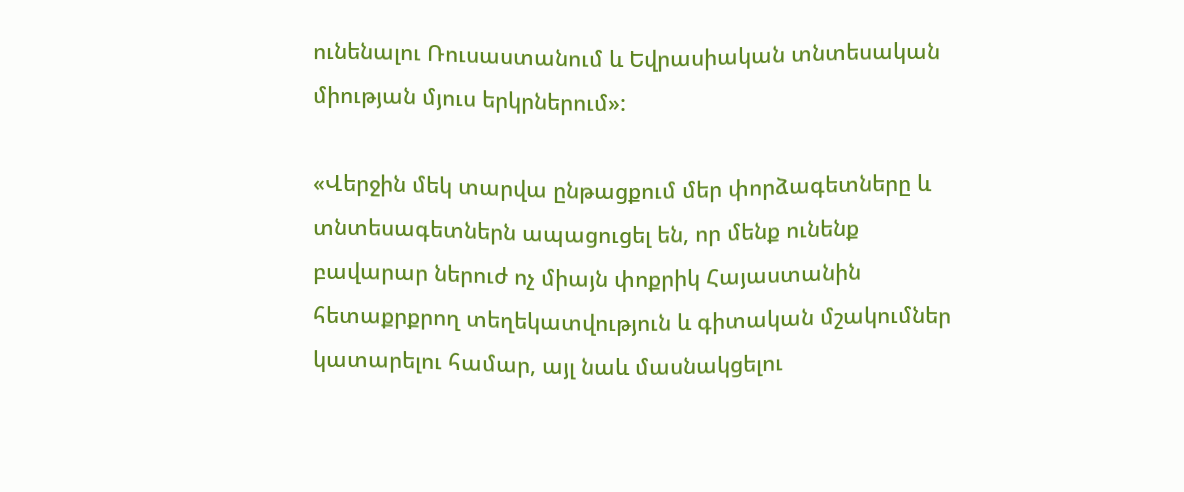ունենալու Ռուսաստանում և Եվրասիական տնտեսական միության մյուս երկրներում»:

«Վերջին մեկ տարվա ընթացքում մեր փորձագետները և տնտեսագետներն ապացուցել են, որ մենք ունենք բավարար ներուժ ոչ միայն փոքրիկ Հայաստանին հետաքրքրող տեղեկատվություն և գիտական մշակումներ կատարելու համար, այլ նաև մասնակցելու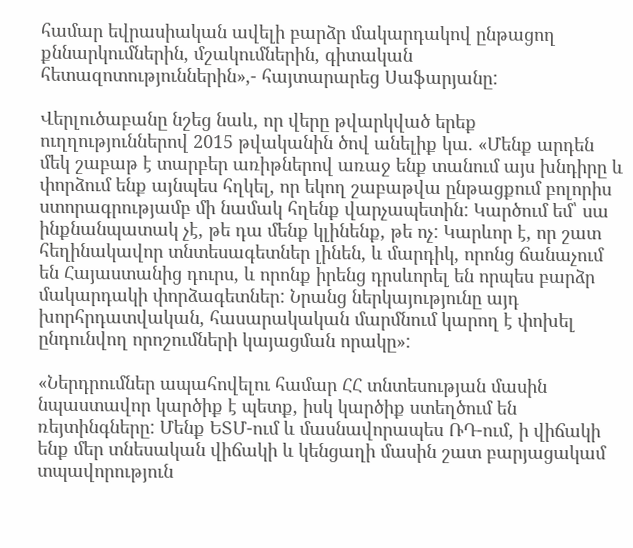համար եվրասիական ավելի բարձր մակարդակով ընթացող քննարկումներին, մշակումներին, գիտական հետազոտություններին»,- հայտարարեց Սաֆարյանը:

Վերլուծաբանը նշեց նաև, որ վերը թվարկված երեք ուղղություններով 2015 թվականին ծով անելիք կա. «Մենք արդեն մեկ շաբաթ է տարբեր առիթներով առաջ ենք տանում այս խնդիրը և փորձում ենք այնպես հղկել, որ եկող շաբաթվա ընթացքում բոլորիս ստորագրությամբ մի նամակ հղենք վարչապետին: Կարծում եմ՝ սա ինքնանպատակ չէ, թե դա մենք կլինենք, թե ոչ: Կարևոր է, որ շատ հեղինակավոր տնտեսագետներ լինեն, և մարդիկ, որոնց ճանաչում են Հայաստանից դուրս, և որոնք իրենց դրսևորել են որպես բարձր մակարդակի փորձագետներ: Նրանց ներկայությունը այդ խորհրդատվական, հասարակական մարմնում կարող է փոխել ընդունվող որոշումների կայացման որակը»:

«Ներդրումներ ապահովելու համար ՀՀ տնտեսության մասին նպաստավոր կարծիք է պետք, իսկ կարծիք ստեղծում են ռեյտինգները: Մենք ԵՏՄ-ում և մասնավորապես ՌԴ-ում, ի վիճակի ենք մեր տնեսական վիճակի և կենցաղի մասին շատ բարյացակամ տպավորություն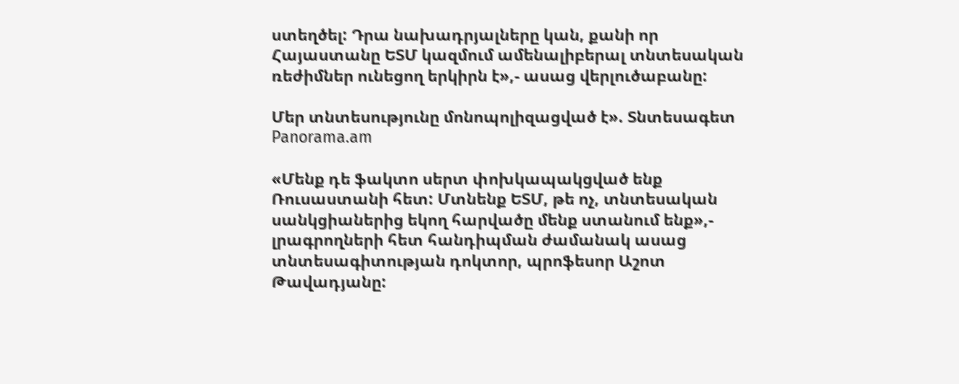ստեղծել: Դրա նախադրյալները կան, քանի որ Հայաստանը ԵՏՄ կազմում ամենալիբերալ տնտեսական ռեժիմներ ունեցող երկիրն է»,- ասաց վերլուծաբանը:

Մեր տնտեսությունը մոնոպոլիզացված է». Տնտեսագետ
Panorama.am

«Մենք դե ֆակտո սերտ փոխկապակցված ենք Ռուսաստանի հետ: Մտնենք ԵՏՄ, թե ոչ, տնտեսական սանկցիաներից եկող հարվածը մենք ստանում ենք»,- լրագրողների հետ հանդիպման ժամանակ ասաց տնտեսագիտության դոկտոր, պրոֆեսոր Աշոտ Թավադյանը: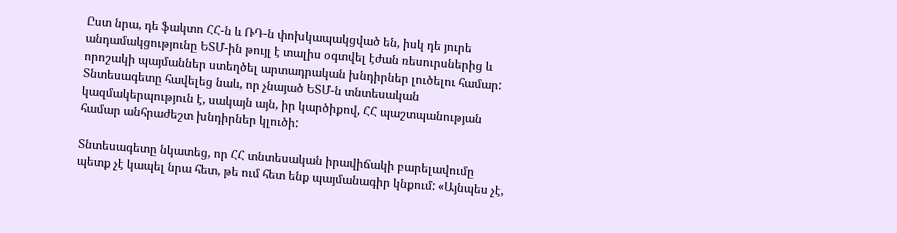Ըստ նրա, դե ֆակտո ՀՀ-ն և ՌԴ-ն փոխկապակցված են, իսկ դե յուրե անդամակցությունը ԵՏՄ-ին թույլ է տալիս օգտվել էժան ռեսուրսներից և որոշակի պայմաններ ստեղծել արտադրական խնդիրներ լուծելու համար: Տնտեսագետը հավելեց նաև, որ չնայած ԵՏՄ-ն տնտեսական կազմակերպություն է, սակայն այն, իր կարծիքով, ՀՀ պաշտպանության համար անհրաժեշտ խնդիրներ կլուծի:

Տնտեսագետը նկատեց, որ ՀՀ տնտեսական իրավիճակի բարելավումը պետք չէ կապել նրա հետ, թե ում հետ ենք պայմանագիր կնքում: «Այնպես չէ,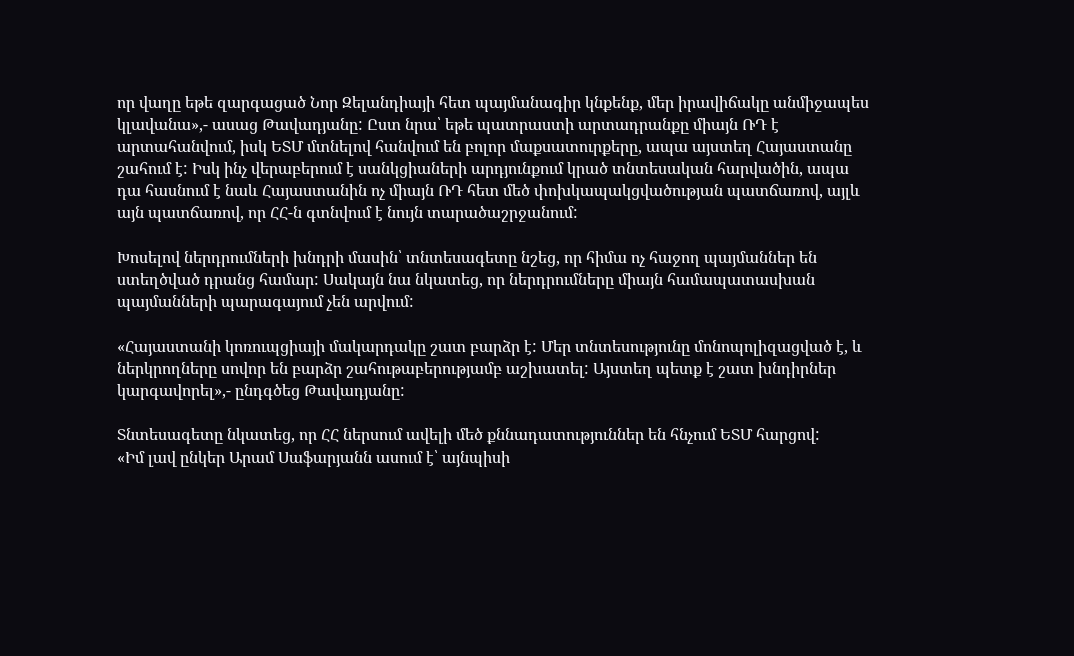որ վաղը եթե զարգացած Նոր Զելանդիայի հետ պայմանագիր կնքենք, մեր իրավիճակը անմիջապես կլավանա»,- ասաց Թավադյանը: Ըստ նրա՝ եթե պատրաստի արտադրանքը միայն ՌԴ է արտահանվում, իսկ ԵՏՄ մտնելով հանվում են բոլոր մաքսատուրքերը, ապա այստեղ Հայաստանը շահում է: Իսկ ինչ վերաբերում է սանկցիաների արդյունքում կրած տնտեսական հարվածին, ապա դա հասնում է նաև Հայաստանին ոչ միայն ՌԴ հետ մեծ փոխկապակցվածության պատճառով, այլև այն պատճառով, որ ՀՀ-ն գտնվում է նույն տարածաշրջանում:

Խոսելով ներդրումների խնդրի մասին՝ տնտեսագետը նշեց, որ հիմա ոչ հաջող պայմաններ են ստեղծված դրանց համար: Սակայն նա նկատեց, որ ներդրումները միայն համապատասխան պայմանների պարագայում չեն արվում:

«Հայաստանի կոռուպցիայի մակարդակը շատ բարձր է: Մեր տնտեսությունը մոնոպոլիզացված է, և ներկրողները սովոր են բարձր շահութաբերությամբ աշխատել: Այստեղ պետք է շատ խնդիրներ կարգավորել»,- ընդգծեց Թավադյանը:

Տնտեսագետը նկատեց, որ ՀՀ ներսում ավելի մեծ քննադատություններ են հնչում ԵՏՄ հարցով:
«Իմ լավ ընկեր Արամ Սաֆարյանն ասում է՝ այնպիսի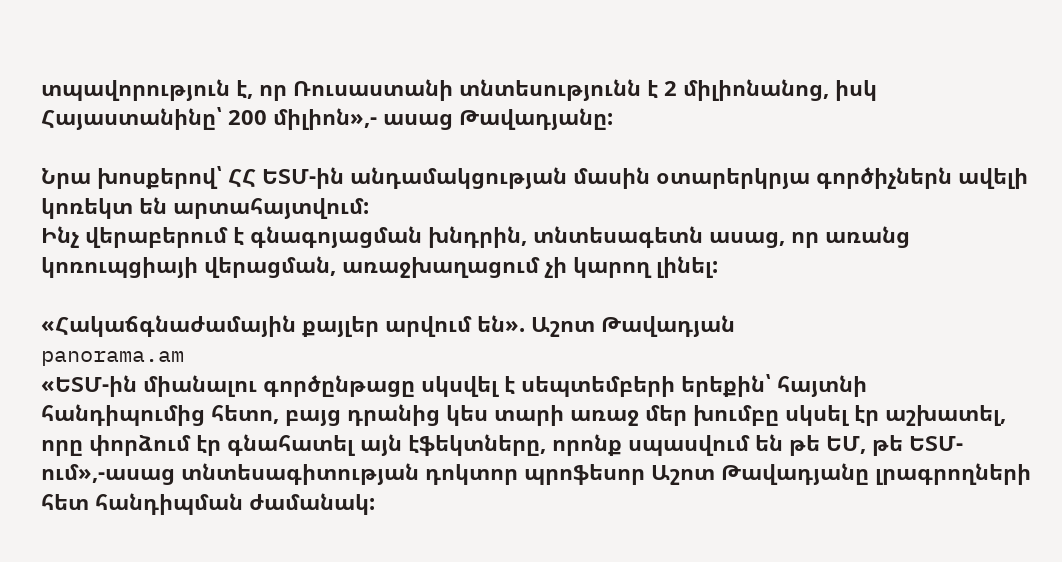տպավորություն է, որ Ռուսաստանի տնտեսությունն է 2 միլիոնանոց, իսկ Հայաստանինը՝ 200 միլիոն»,- ասաց Թավադյանը:

Նրա խոսքերով՝ ՀՀ ԵՏՄ-ին անդամակցության մասին օտարերկրյա գործիչներն ավելի կոռեկտ են արտահայտվում:
Ինչ վերաբերում է գնագոյացման խնդրին, տնտեսագետն ասաց, որ առանց կոռուպցիայի վերացման, առաջխաղացում չի կարող լինել:

«Հակաճգնաժամային քայլեր արվում են». Աշոտ Թավադյան
panorama.am
«ԵՏՄ-ին միանալու գործընթացը սկսվել է սեպտեմբերի երեքին՝ հայտնի հանդիպումից հետո, բայց դրանից կես տարի առաջ մեր խումբը սկսել էր աշխատել, որը փորձում էր գնահատել այն էֆեկտները, որոնք սպասվում են թե ԵՄ, թե ԵՏՄ-ում»,-ասաց տնտեսագիտության դոկտոր պրոֆեսոր Աշոտ Թավադյանը լրագրողների հետ հանդիպման ժամանակ: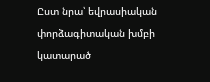Ըստ նրա՝ եվրասիական փորձագիտական խմբի կատարած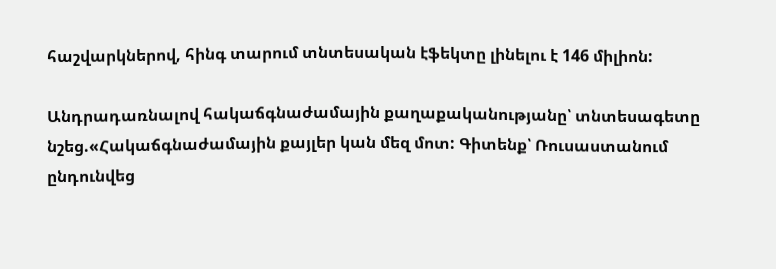հաշվարկներով, հինգ տարում տնտեսական էֆեկտը լինելու է 146 միլիոն:

Անդրադառնալով հակաճգնաժամային քաղաքականությանը՝ տնտեսագետը նշեց.«Հակաճգնաժամային քայլեր կան մեզ մոտ: Գիտենք՝ Ռուսաստանում ընդունվեց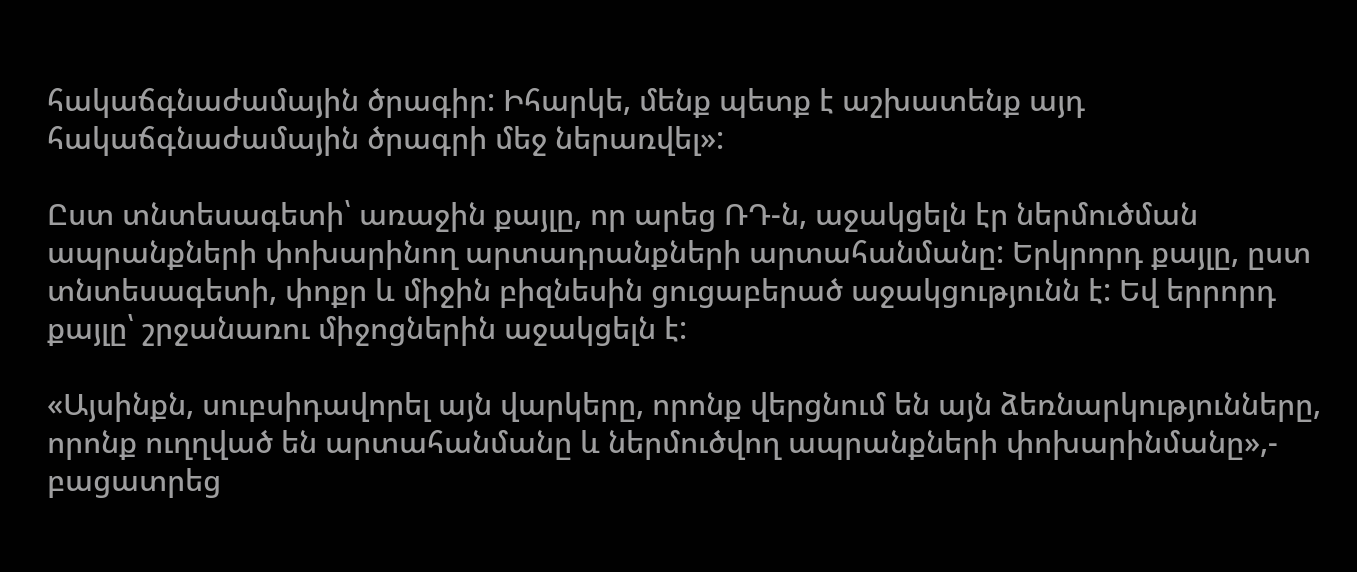հակաճգնաժամային ծրագիր: Իհարկե, մենք պետք է աշխատենք այդ հակաճգնաժամային ծրագրի մեջ ներառվել»:

Ըստ տնտեսագետի՝ առաջին քայլը, որ արեց ՌԴ-ն, աջակցելն էր ներմուծման ապրանքների փոխարինող արտադրանքների արտահանմանը: Երկրորդ քայլը, ըստ տնտեսագետի, փոքր և միջին բիզնեսին ցուցաբերած աջակցությունն է: Եվ երրորդ քայլը՝ շրջանառու միջոցներին աջակցելն է:

«Այսինքն, սուբսիդավորել այն վարկերը, որոնք վերցնում են այն ձեռնարկությունները, որոնք ուղղված են արտահանմանը և ներմուծվող ապրանքների փոխարինմանը»,- բացատրեց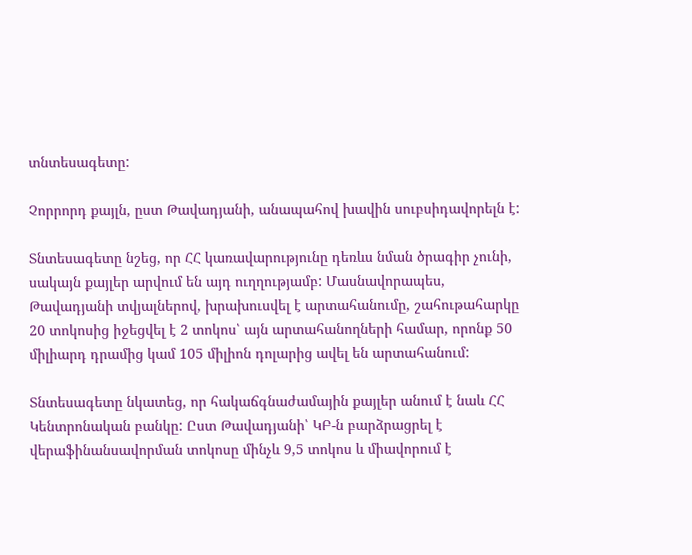տնտեսագետը:

Չորրորդ քայլն, ըստ Թավադյանի, անապահով խավին սուբսիդավորելն է:

Տնտեսագետը նշեց, որ ՀՀ կառավարությունը դեռևս նման ծրագիր չունի, սակայն քայլեր արվում են այդ ուղղությամբ: Մասնավորապես, Թավադյանի տվյալներով, խրախուսվել է արտահանումը, շահութահարկը 20 տոկոսից իջեցվել է 2 տոկոս՝ այն արտահանողների համար, որոնք 50 միլիարդ դրամից կամ 105 միլիոն դոլարից ավել են արտահանում:

Տնտեսագետը նկատեց, որ հակաճգնաժամային քայլեր անում է նաև ՀՀ Կենտրոնական բանկը: Ըստ Թավադյանի՝ ԿԲ-ն բարձրացրել է վերաֆինանսավորման տոկոսը մինչև 9,5 տոկոս և միավորում է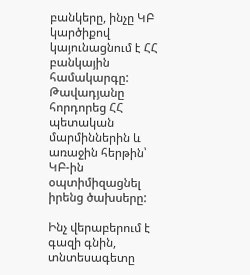բանկերը, ինչը ԿԲ կարծիքով կայունացնում է ՀՀ բանկային համակարգը: Թավադյանը հորդորեց ՀՀ պետական մարմիններին և առաջին հերթին՝ ԿԲ-ին օպտիմիզացնել իրենց ծախսերը:

Ինչ վերաբերում է գազի գնին, տնտեսագետը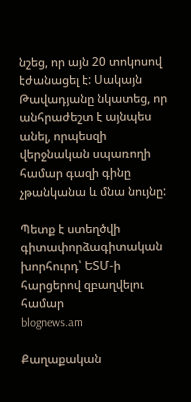նշեց, որ այն 20 տոկոսով էժանացել է: Սակայն Թավադյանը նկատեց, որ անհրաժեշտ է այնպես անել, որպեսզի վերջնական սպառողի համար գազի գինը չթանկանա և մնա նույնը:

Պետք է ստեղծվի գիտափորձագիտական խորհուրդ՝ ԵՏՄ-ի հարցերով զբաղվելու համար
blognews.am

Քաղաքական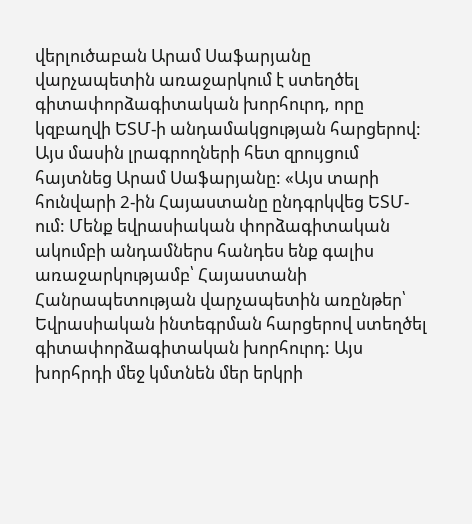վերլուծաբան Արամ Սաֆարյանը վարչապետին առաջարկում է ստեղծել գիտափորձագիտական խորհուրդ, որը կզբաղվի ԵՏՄ-ի անդամակցության հարցերով: Այս մասին լրագրողների հետ զրույցում հայտնեց Արամ Սաֆարյանը: «Այս տարի հունվարի 2-ին Հայաստանը ընդգրկվեց ԵՏՄ-ում: Մենք եվրասիական փորձագիտական ակումբի անդամներս հանդես ենք գալիս առաջարկությամբ՝ Հայաստանի Հանրապետության վարչապետին առընթեր՝ Եվրասիական ինտեգրման հարցերով ստեղծել գիտափորձագիտական խորհուրդ: Այս խորհրդի մեջ կմտնեն մեր երկրի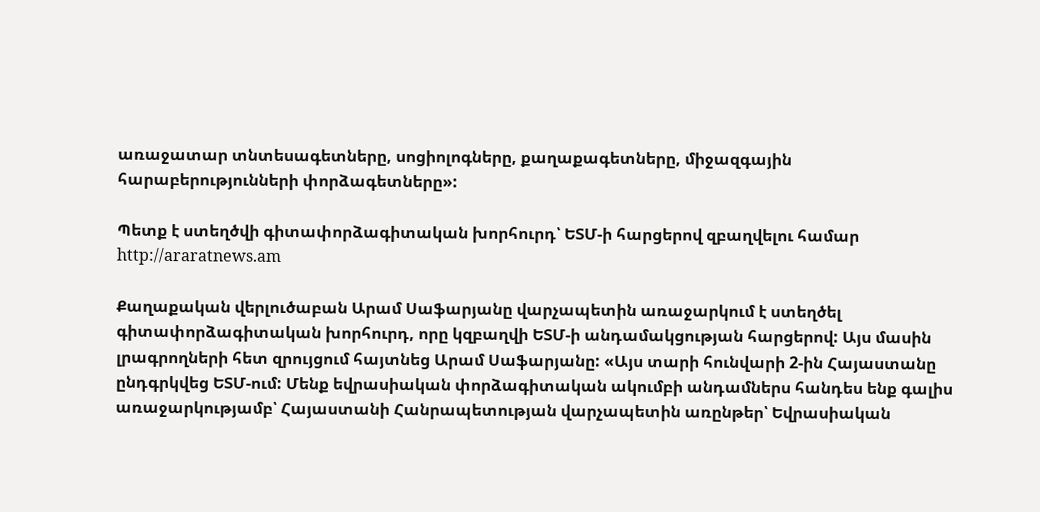առաջատար տնտեսագետները, սոցիոլոգները, քաղաքագետները, միջազգային հարաբերությունների փորձագետները»:

Պետք է ստեղծվի գիտափորձագիտական խորհուրդ՝ ԵՏՄ-ի հարցերով զբաղվելու համար
http://araratnews.am

Քաղաքական վերլուծաբան Արամ Սաֆարյանը վարչապետին առաջարկում է ստեղծել գիտափորձագիտական խորհուրդ, որը կզբաղվի ԵՏՄ-ի անդամակցության հարցերով: Այս մասին լրագրողների հետ զրույցում հայտնեց Արամ Սաֆարյանը: «Այս տարի հունվարի 2-ին Հայաստանը ընդգրկվեց ԵՏՄ-ում: Մենք եվրասիական փորձագիտական ակումբի անդամներս հանդես ենք գալիս առաջարկությամբ՝ Հայաստանի Հանրապետության վարչապետին առընթեր՝ Եվրասիական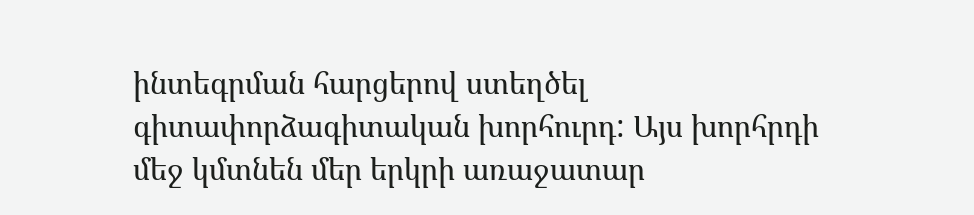ինտեգրման հարցերով ստեղծել գիտափորձագիտական խորհուրդ: Այս խորհրդի մեջ կմտնեն մեր երկրի առաջատար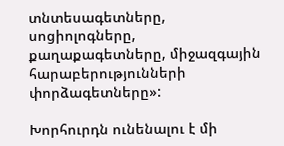տնտեսագետները, սոցիոլոգները, քաղաքագետները, միջազգային հարաբերությունների փորձագետները»:

Խորհուրդն ունենալու է մի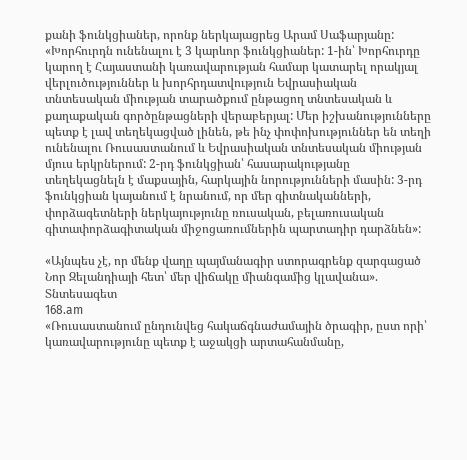քանի ֆունկցիաներ, որոնք ներկայացրեց Արամ Սաֆարյանը: «Խորհուրդն ունենալու է 3 կարևոր ֆունկցիաներ: 1-ին՝ Խորհուրդը կարող է Հայաստանի կառավարության համար կատարել որակյալ վերլուծություններ և խորհրդատվություն Եվրասիական տնտեսական միության տարածքում ընթացող տնտեսական և քաղաքական գործընթացների վերաբերյալ: Մեր իշխանությունները պետք է լավ տեղեկացված լինեն, թե ինչ փոփոխություններ են տեղի ունենալու Ռուսաստանում և Եվրասիական տնտեսական միության մյուս երկրներում: 2-րդ ֆունկցիան՝ հասարակությանը տեղեկացնելն է մաքսային, հարկային նորությունների մասին: 3-րդ ֆունկցիան կայանում է նրանում, որ մեր գիտնականների, փորձագետների ներկայությունը ռուսական, բելառուսական գիտափորձագիտական միջոցառումներին պարտադիր դարձնեն»:

«Այնպես չէ, որ մենք վաղը պայմանագիր ստորագրենք զարգացած Նոր Զելանդիայի հետ՝ մեր վիճակը միանգամից կլավանա». Տնտեսագետ
168.am
«Ռուսաստանում ընդունվեց հակաճգնաժամային ծրագիր, ըստ որի՝ կառավարությունը պետք է աջակցի արտահանմանը,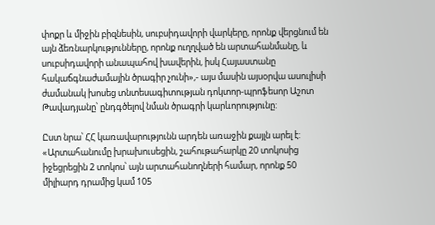փոքր և միջին բիզնեսին, սուբսիդավորի վարկերը, որոնք վերցնում են այն ձեռնարկությունները, որոնք ուղղված են արտահանմանը, և սուբսիդավորի անապահով խավերին, իսկ Հայաստանը հակաճգնաժամային ծրագիր չունի»,- այս մասին այսօրվա ասուլիսի ժամանակ խոսեց տնտեսագիտության դոկտոր-պրոֆեսոր Աշոտ Թավադյանը՝ ընդգծելով նման ծրագրի կարևորությունը:

Ըստ նրա՝ ՀՀ կառավարությունն արդեն առաջին քայլն արել է: «Արտահանումը խրախուսեցին, շահութահարկը 20 տոկոսից իջեցրեցին 2 տոկոս՝ այն արտահանողների համար, որոնք 50 միլիարդ դրամից կամ 105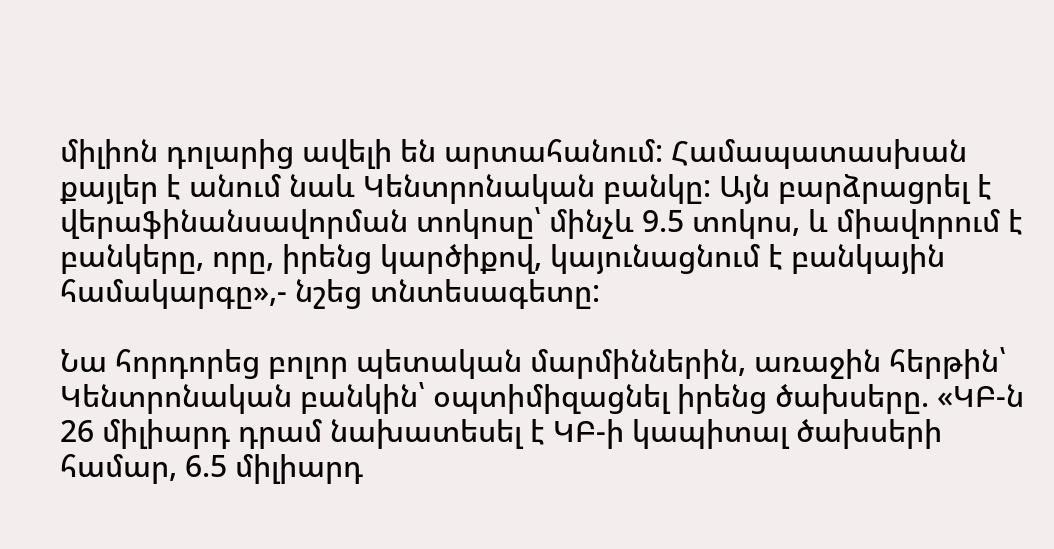միլիոն դոլարից ավելի են արտահանում: Համապատասխան քայլեր է անում նաև Կենտրոնական բանկը: Այն բարձրացրել է վերաֆինանսավորման տոկոսը՝ մինչև 9.5 տոկոս, և միավորում է բանկերը, որը, իրենց կարծիքով, կայունացնում է բանկային համակարգը»,- նշեց տնտեսագետը:

Նա հորդորեց բոլոր պետական մարմիններին, առաջին հերթին՝ Կենտրոնական բանկին՝ օպտիմիզացնել իրենց ծախսերը. «ԿԲ-ն 26 միլիարդ դրամ նախատեսել է ԿԲ-ի կապիտալ ծախսերի համար, 6.5 միլիարդ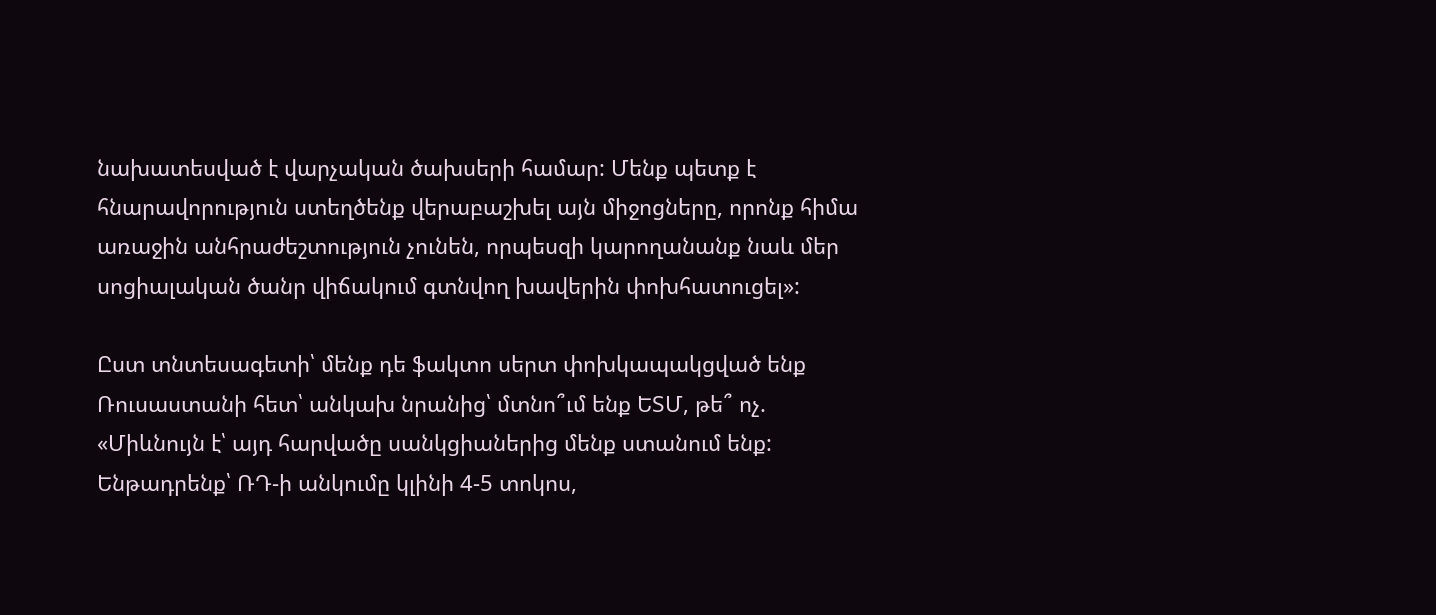նախատեսված է վարչական ծախսերի համար: Մենք պետք է հնարավորություն ստեղծենք վերաբաշխել այն միջոցները, որոնք հիմա առաջին անհրաժեշտություն չունեն, որպեսզի կարողանանք նաև մեր սոցիալական ծանր վիճակում գտնվող խավերին փոխհատուցել»:

Ըստ տնտեսագետի՝ մենք դե ֆակտո սերտ փոխկապակցված ենք Ռուսաստանի հետ՝ անկախ նրանից՝ մտնո՞ւմ ենք ԵՏՄ, թե՞ ոչ. «Միևնույն է՝ այդ հարվածը սանկցիաներից մենք ստանում ենք: Ենթադրենք՝ ՌԴ-ի անկումը կլինի 4-5 տոկոս,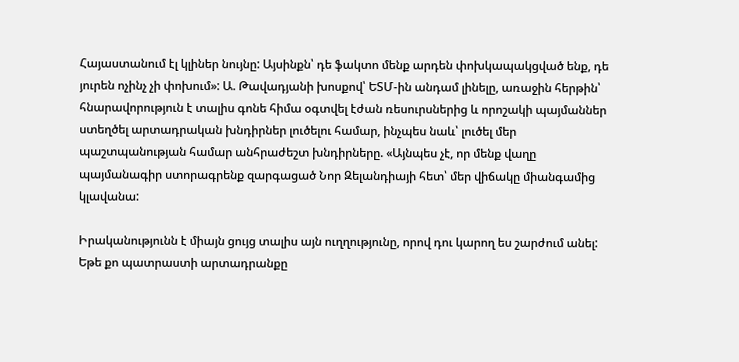Հայաստանում էլ կլիներ նույնը: Այսինքն՝ դե ֆակտո մենք արդեն փոխկապակցված ենք, դե յուրեն ոչինչ չի փոխում»: Ա. Թավադյանի խոսքով՝ ԵՏՄ-ին անդամ լինելը, առաջին հերթին՝ հնարավորություն է տալիս գոնե հիմա օգտվել էժան ռեսուրսներից և որոշակի պայմաններ ստեղծել արտադրական խնդիրներ լուծելու համար, ինչպես նաև՝ լուծել մեր պաշտպանության համար անհրաժեշտ խնդիրները. «Այնպես չէ, որ մենք վաղը պայմանագիր ստորագրենք զարգացած Նոր Զելանդիայի հետ՝ մեր վիճակը միանգամից կլավանա:

Իրականությունն է միայն ցույց տալիս այն ուղղությունը, որով դու կարող ես շարժում անել: Եթե քո պատրաստի արտադրանքը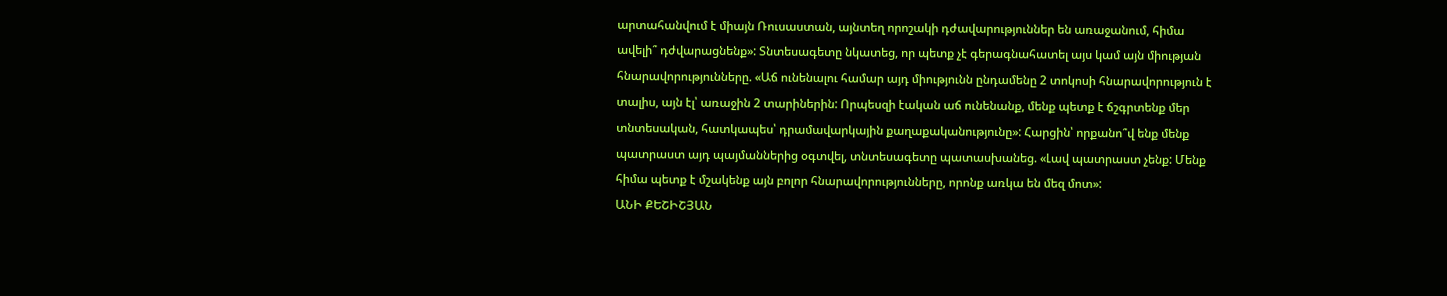արտահանվում է միայն Ռուսաստան, այնտեղ որոշակի դժավարություններ են առաջանում, հիմա ավելի՞ դժվարացնենք»: Տնտեսագետը նկատեց, որ պետք չէ գերագնահատել այս կամ այն միության հնարավորությունները. «Աճ ունենալու համար այդ միությունն ընդամենը 2 տոկոսի հնարավորություն է տալիս, այն էլ՝ առաջին 2 տարիներին: Որպեսզի էական աճ ունենանք, մենք պետք է ճշգրտենք մեր տնտեսական, հատկապես՝ դրամավարկային քաղաքականությունը»: Հարցին՝ որքանո՞վ ենք մենք պատրաստ այդ պայմաններից օգտվել, տնտեսագետը պատասխանեց. «Լավ պատրաստ չենք: Մենք հիմա պետք է մշակենք այն բոլոր հնարավորությունները, որոնք առկա են մեզ մոտ»:
ԱՆԻ ՔԵՇԻՇՅԱՆ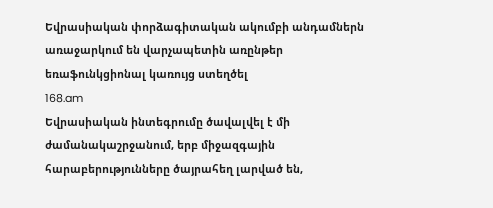Եվրասիական փորձագիտական ակումբի անդամներն առաջարկում են վարչապետին առընթեր եռաֆունկցիոնալ կառույց ստեղծել
168.am
Եվրասիական ինտեգրումը ծավալվել է մի ժամանակաշրջանում, երբ միջազգային հարաբերությունները ծայրահեղ լարված են,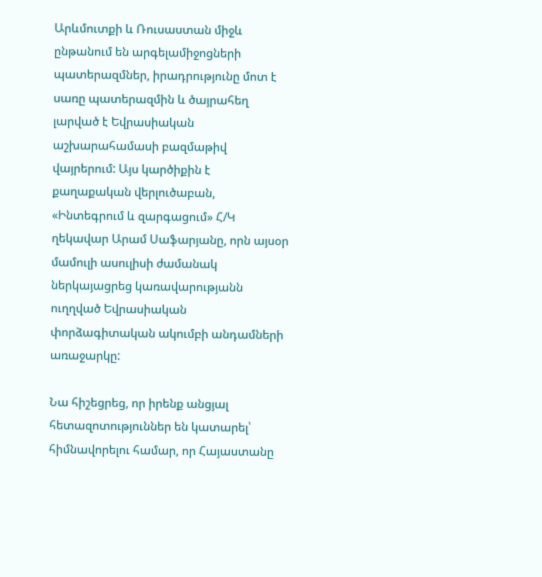Արևմուտքի և Ռուսաստան միջև ընթանում են արգելամիջոցների պատերազմներ, իրադրությունը մոտ է սառը պատերազմին և ծայրահեղ լարված է Եվրասիական աշխարահամասի բազմաթիվ վայրերում: Այս կարծիքին է քաղաքական վերլուծաբան, «Ինտեգրում և զարգացում» Հ/Կ ղեկավար Արամ Սաֆարյանը, որն այսօր մամուլի ասուլիսի ժամանակ ներկայացրեց կառավարությանն ուղղված Եվրասիական փորձագիտական ակումբի անդամների առաջարկը:

Նա հիշեցրեց, որ իրենք անցյալ հետազոտություններ են կատարել՝ հիմնավորելու համար, որ Հայաստանը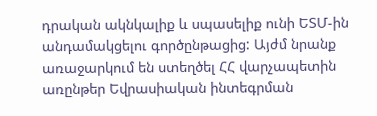դրական ակնկալիք և սպասելիք ունի ԵՏՄ-ին անդամակցելու գործընթացից: Այժմ նրանք առաջարկում են ստեղծել ՀՀ վարչապետին առընթեր Եվրասիական ինտեգրման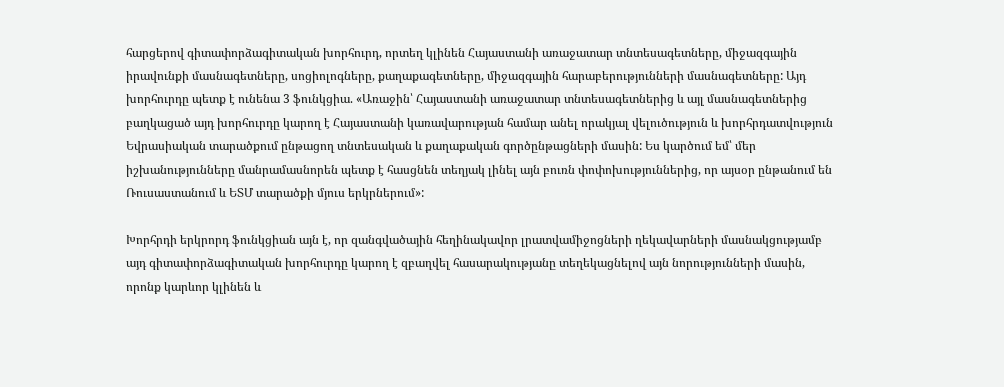հարցերով գիտափորձագիտական խորհուրդ, որտեղ կլինեն Հայաստանի առաջատար տնտեսագետները, միջազգային իրավունքի մասնագետները, սոցիոլոգները, քաղաքագետները, միջազգային հարաբերությունների մասնագետները: Այդ խորհուրդը պետք է ունենա 3 ֆունկցիա. «Առաջին՝ Հայաստանի առաջատար տնտեսագետներից և այլ մասնագետներից բաղկացած այդ խորհուրդը կարող է Հայաստանի կառավարության համար անել որակյալ վելուծություն և խորհրդատվություն Եվրասիական տարածքում ընթացող տնտեսական և քաղաքական գործընթացների մասին: Ես կարծում եմ՝ մեր իշխանությունները մանրամասնորեն պետք է հասցնեն տեղյակ լինել այն բուռն փոփոխություններից, որ այսօր ընթանում են Ռուսաստանում և ԵՏՄ տարածքի մյուս երկրներում»:

Խորհրդի երկրորդ ֆունկցիան այն է, որ զանգվածային հեղինակավոր լրատվամիջոցների ղեկավարների մասնակցությամբ այդ գիտափորձագիտական խորհուրդը կարող է զբաղվել հասարակությանը տեղեկացնելով այն նորությունների մասին, որոնք կարևոր կլինեն և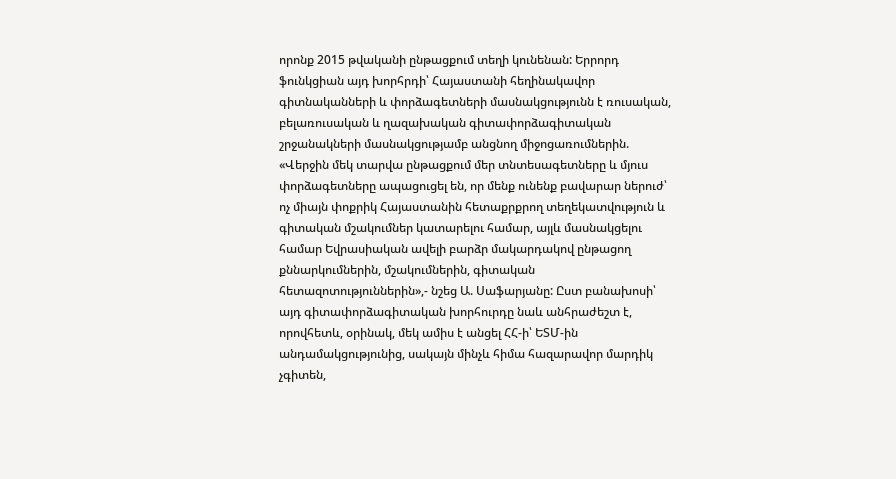որոնք 2015 թվականի ընթացքում տեղի կունենան: Երրորդ ֆունկցիան այդ խորհրդի՝ Հայաստանի հեղինակավոր գիտնականների և փորձագետների մասնակցությունն է ռուսական, բելառուսական և ղազախական գիտափորձագիտական շրջանակների մասնակցությամբ անցնող միջոցառումներին. «Վերջին մեկ տարվա ընթացքում մեր տնտեսագետները և մյուս փորձագետները ապացուցել են, որ մենք ունենք բավարար ներուժ՝ ոչ միայն փոքրիկ Հայաստանին հետաքրքրող տեղեկատվություն և գիտական մշակումներ կատարելու համար, այլև մասնակցելու համար Եվրասիական ավելի բարձր մակարդակով ընթացող քննարկումներին, մշակումներին, գիտական հետազոտություններին»,- նշեց Ա. Սաֆարյանը: Ըստ բանախոսի՝ այդ գիտափորձագիտական խորհուրդը նաև անհրաժեշտ է, որովհետև, օրինակ, մեկ ամիս է անցել ՀՀ-ի՝ ԵՏՄ-ին անդամակցությունից, սակայն մինչև հիմա հազարավոր մարդիկ չգիտեն,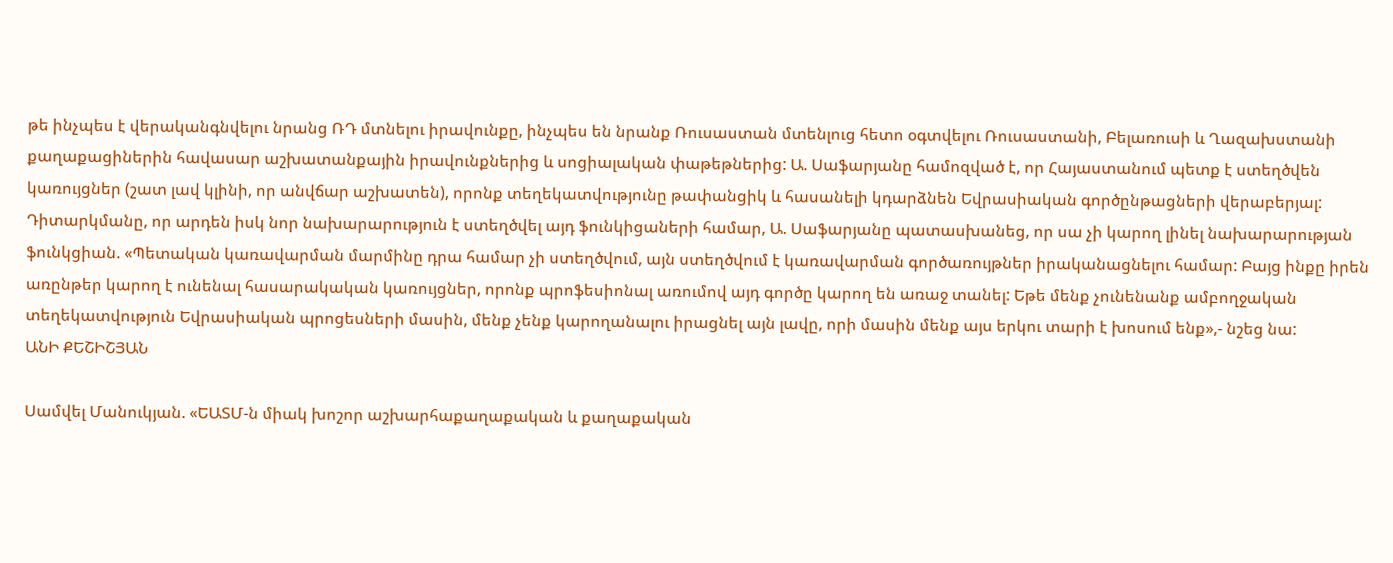թե ինչպես է վերականգնվելու նրանց ՌԴ մտնելու իրավունքը, ինչպես են նրանք Ռուսաստան մտենլուց հետո օգտվելու Ռուսաստանի, Բելառուսի և Ղազախստանի քաղաքացիներին հավասար աշխատանքային իրավունքներից և սոցիալական փաթեթներից: Ա. Սաֆարյանը համոզված է, որ Հայաստանում պետք է ստեղծվեն կառույցներ (շատ լավ կլինի, որ անվճար աշխատեն), որոնք տեղեկատվությունը թափանցիկ և հասանելի կդարձնեն Եվրասիական գործընթացների վերաբերյալ: Դիտարկմանը, որ արդեն իսկ նոր նախարարություն է ստեղծվել այդ ֆունկիցաների համար, Ա. Սաֆարյանը պատասխանեց, որ սա չի կարող լինել նախարարության ֆունկցիան. «Պետական կառավարման մարմինը դրա համար չի ստեղծվում, այն ստեղծվում է կառավարման գործառույթներ իրականացնելու համար: Բայց ինքը իրեն առընթեր կարող է ունենալ հասարակական կառույցներ, որոնք պրոֆեսիոնալ առումով այդ գործը կարող են առաջ տանել: Եթե մենք չունենանք ամբողջական տեղեկատվություն Եվրասիական պրոցեսների մասին, մենք չենք կարողանալու իրացնել այն լավը, որի մասին մենք այս երկու տարի է խոսում ենք»,- նշեց նա:
ԱՆԻ ՔԵՇԻՇՅԱՆ

Սամվել Մանուկյան. «ԵԱՏՄ-ն միակ խոշոր աշխարհաքաղաքական և քաղաքական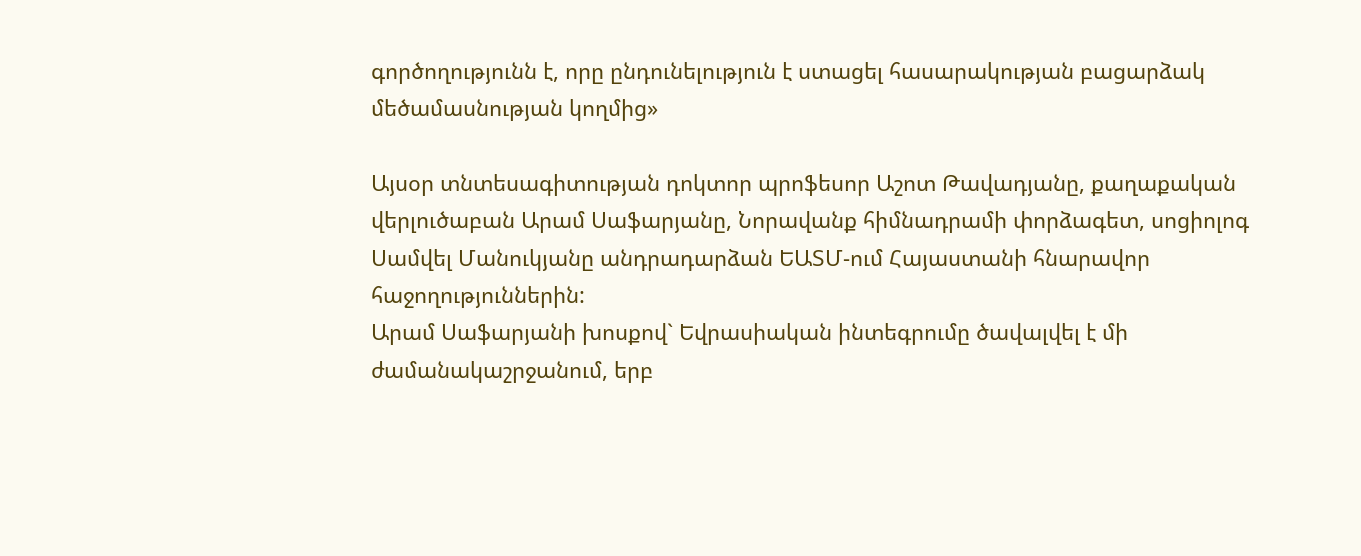գործողությունն է, որը ընդունելություն է ստացել հասարակության բացարձակ մեծամասնության կողմից»

Այսօր տնտեսագիտության դոկտոր պրոֆեսոր Աշոտ Թավադյանը, քաղաքական վերլուծաբան Արամ Սաֆարյանը, Նորավանք հիմնադրամի փորձագետ, սոցիոլոգ Սամվել Մանուկյանը անդրադարձան ԵԱՏՄ-ում Հայաստանի հնարավոր հաջողություններին:
Արամ Սաֆարյանի խոսքով` Եվրասիական ինտեգրումը ծավալվել է մի ժամանակաշրջանում, երբ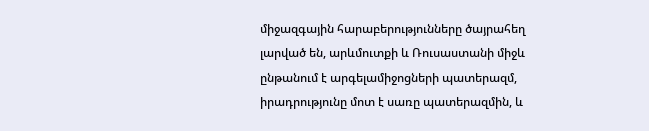միջազգային հարաբերությունները ծայրահեղ լարված են, արևմուտքի և Ռուսաստանի միջև ընթանում է արգելամիջոցների պատերազմ, իրադրությունը մոտ է սառը պատերազմին, և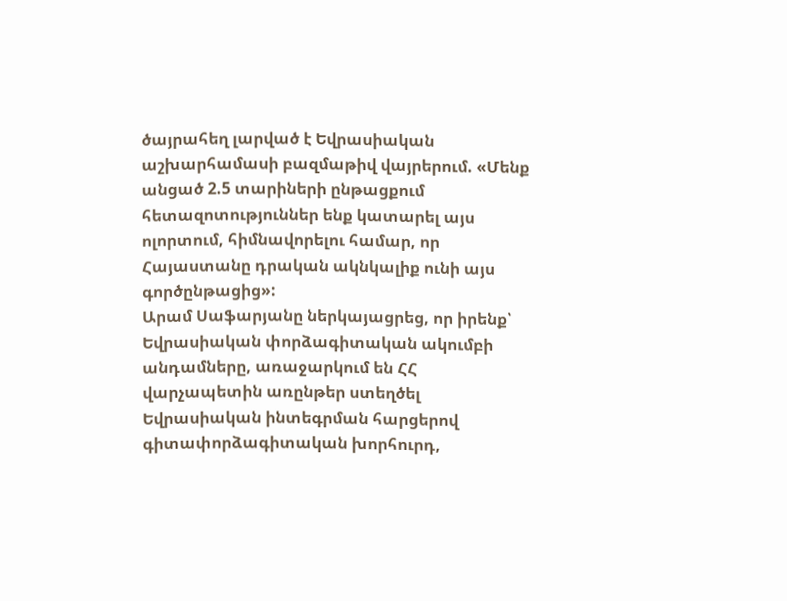ծայրահեղ լարված է Եվրասիական աշխարհամասի բազմաթիվ վայրերում. «Մենք անցած 2.5 տարիների ընթացքում հետազոտություններ ենք կատարել այս ոլորտում, հիմնավորելու համար, որ Հայաստանը դրական ակնկալիք ունի այս գործընթացից»:
Արամ Սաֆարյանը ներկայացրեց, որ իրենք՝ Եվրասիական փորձագիտական ակումբի անդամները, առաջարկում են ՀՀ վարչապետին առընթեր ստեղծել Եվրասիական ինտեգրման հարցերով գիտափորձագիտական խորհուրդ,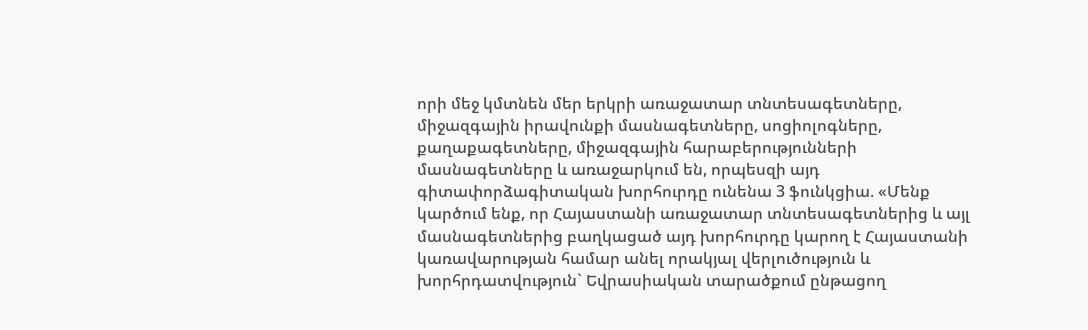որի մեջ կմտնեն մեր երկրի առաջատար տնտեսագետները, միջազգային իրավունքի մասնագետները, սոցիոլոգները, քաղաքագետները, միջազգային հարաբերությունների մասնագետները և առաջարկում են, որպեսզի այդ գիտափորձագիտական խորհուրդը ունենա 3 ֆունկցիա. «Մենք կարծում ենք, որ Հայաստանի առաջատար տնտեսագետներից և այլ մասնագետներից բաղկացած այդ խորհուրդը կարող է Հայաստանի կառավարության համար անել որակյալ վերլուծություն և խորհրդատվություն` Եվրասիական տարածքում ընթացող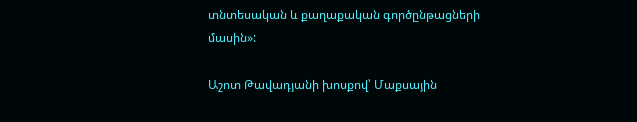տնտեսական և քաղաքական գործընթացների մասին»:

Աշոտ Թավադյանի խոսքով՝ Մաքսային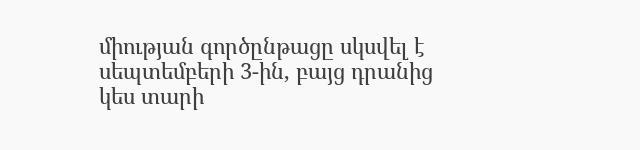միության գործընթացը սկսվել է սեպտեմբերի 3-ին, բայց դրանից կես տարի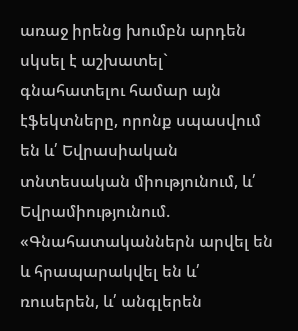առաջ իրենց խումբն արդեն սկսել է աշխատել` գնահատելու համար այն էֆեկտները, որոնք սպասվում են և՛ Եվրասիական տնտեսական միությունում, և՛ Եվրամիությունում. «Գնահատականներն արվել են և հրապարակվել են և՛ ռուսերեն, և՛ անգլերեն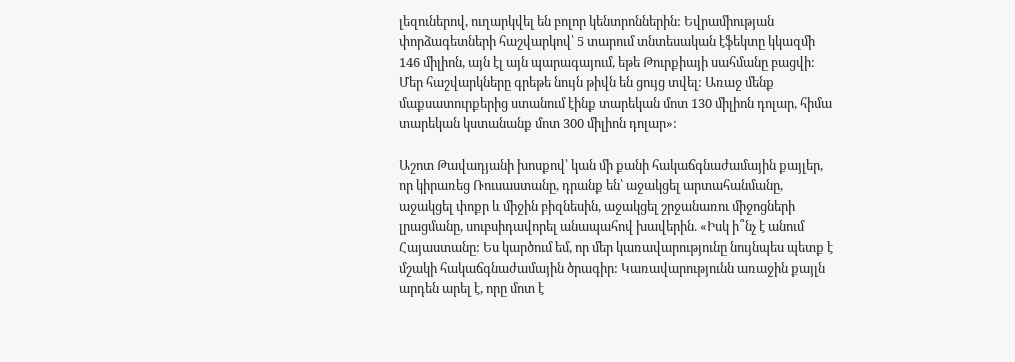լեզուներով, ուղարկվել են բոլոր կենտրոններին: Եվրամիության փորձագետների հաշվարկով՝ 5 տարում տնտեսական էֆեկտը կկազմի 146 միլիոն, այն էլ այն պարագայում, եթե Թուրքիայի սահմանը բացվի: Մեր հաշվարկները գրեթե նույն թիվն են ցույց տվել: Առաջ մենք մաքսատուրքերից ստանում էինք տարեկան մոտ 130 միլիոն դոլար, հիմա տարեկան կստանանք մոտ 300 միլիոն դոլար»:

Աշոտ Թավադյանի խոսքով՝ կան մի քանի հակաճգնաժամային քայլեր, որ կիրառեց Ռուսաստանը, դրանք են՝ աջակցել արտահանմանը, աջակցել փոքր և միջին բիզնեսին, աջակցել շրջանառու միջոցների լրացմանը, սուբսիդավորել անապահով խավերին. «Իսկ ի՞նչ է անում Հայաստանը: Ես կարծում եմ, որ մեր կառավարությունը նույնպես պետք է մշակի հակաճգնաժամային ծրագիր: Կառավարությունն առաջին քայլն արդեն արել է, որը մոտ է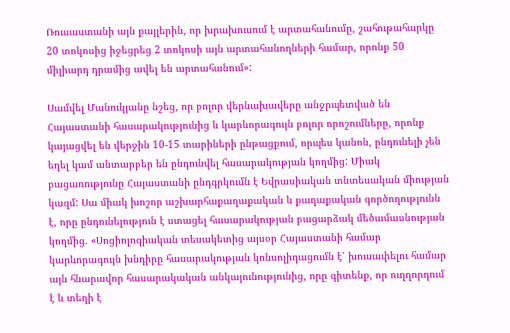Ռուսաստանի այն քայլերին, որ խրախուսում է արտահանումը, շահութահարկը 20 տոկոսից իջեցրեց 2 տոկոսի այն արտահանողների համար, որոնք 50 միլիարդ դրամից ավել են արտահանում»:

Սամվել Մանուկյանը նշեց, որ բոլոր վերնախավերը անջրպետված են Հայաստանի հասարակությունից և կարևորագույն բոլոր որոշումները, որոնք կայացվել են վերջին 10-15 տարիների ընթացքում, որպես կանոն, ընդունելի չեն եղել կամ անտարբեր են ընդունվել հասարակության կողմից: Միակ բացառությունը Հայաստանի ընդգրկումն է Եվրասիական տնտեսական միության կազմ: Սա միակ խոշոր աշխարհաքաղաքական և քաղաքական գործողությունն է, որը ընդունելություն է ստացել հասարակության բացարձակ մեծամասնության կողմից. «Սոցիոլոգիական տեսակետից այսօր Հայաստանի համար կարևորագույն խնդիրը հասարակության կոնսոլիդացումն է՝ խուսափելու համար այն հնարավոր հասարակական անկայունությունից, որը գիտենք, որ ուղղորդում է և տեղի է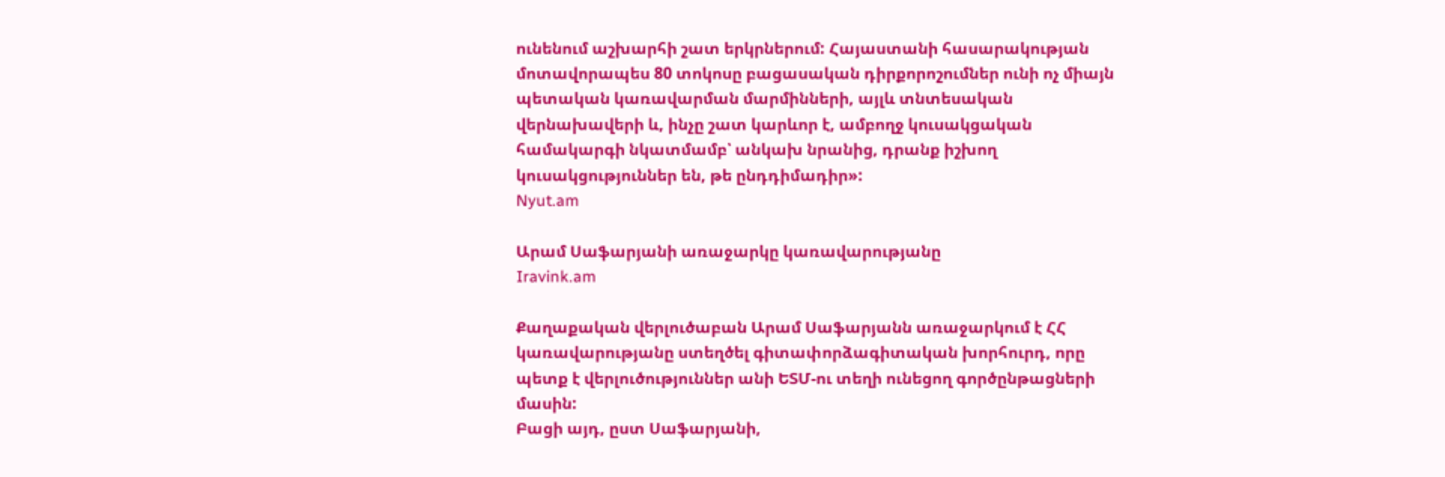ունենում աշխարհի շատ երկրներում: Հայաստանի հասարակության մոտավորապես 80 տոկոսը բացասական դիրքորոշումներ ունի ոչ միայն պետական կառավարման մարմինների, այլև տնտեսական վերնախավերի և, ինչը շատ կարևոր է, ամբողջ կուսակցական համակարգի նկատմամբ՝ անկախ նրանից, դրանք իշխող կուսակցություններ են, թե ընդդիմադիր»:
Nyut.am

Արամ Սաֆարյանի առաջարկը կառավարությանը
Iravink.am

Քաղաքական վերլուծաբան Արամ Սաֆարյանն առաջարկում է ՀՀ կառավարությանը ստեղծել գիտափորձագիտական խորհուրդ, որը պետք է վերլուծություններ անի ԵՏՄ-ու տեղի ունեցող գործընթացների մասին:
Բացի այդ, ըստ Սաֆարյանի,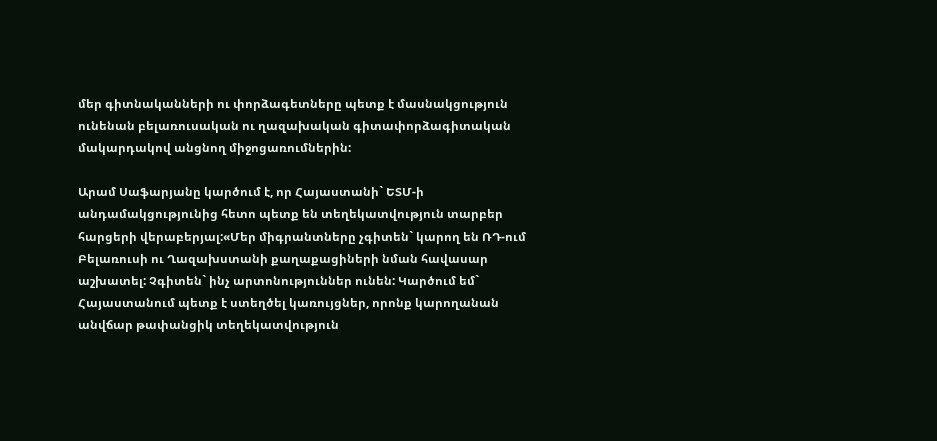մեր գիտնականների ու փորձագետները պետք է մասնակցություն ունենան բելառուսական ու ղազախական գիտափորձագիտական մակարդակով անցնող միջոցառումներին:

Արամ Սաֆարյանը կարծում է, որ Հայաստանի` ԵՏՄ-ի անդամակցությունից հետո պետք են տեղեկատվություն տարբեր հարցերի վերաբերյալ:«Մեր միգրանտները չգիտեն` կարող են ՌԴ-ում Բելառուսի ու Ղազախստանի քաղաքացիների նման հավասար աշխատել: Չգիտեն` ինչ արտոնություններ ունեն: Կարծում եմ` Հայաստանում պետք է ստեղծել կառույցներ, որոնք կարողանան անվճար թափանցիկ տեղեկատվություն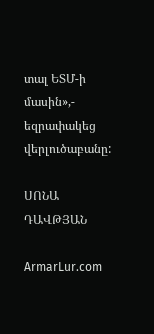տալ ԵՏՄ-ի մասին»,- եզրափակեց վերլուծաբանը:

ՍՈՆԱ ԴԱՎԹՅԱՆ

ArmarLur.com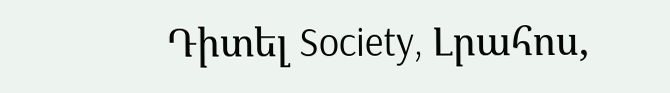Դիտել Society, Լրահոս,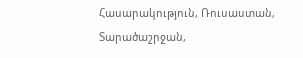Հասարակություն, Ռուսաստան, Տարածաշրջան,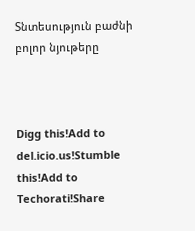Տնտեսություն բաժնի բոլոր նյութերը



Digg this!Add to del.icio.us!Stumble this!Add to Techorati!Share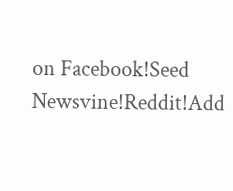on Facebook!Seed Newsvine!Reddit!Add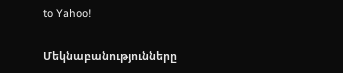to Yahoo!

Մեկնաբանությունները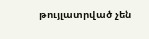թույլատրված չեն